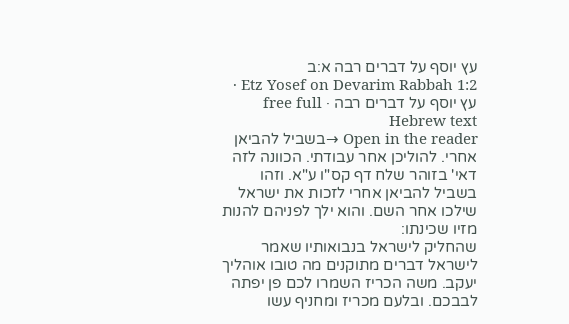עץ יוסף על דברים רבה א:ב
Etz Yosef on Devarim Rabbah 1:2 · עץ יוסף על דברים רבה · free full Hebrew text
Open in the reader →בשביל להביאן אחרי. להוליכן אחר עבודתי. הכוונה לזה דאי' בזוהר שלח דף קס"ו ע"א. וזהו בשביל להביאן אחרי לזכות את ישראל שילכו אחר השם. והוא ילך לפניהם להנות מזיו שכינתו:
שהחליק לישראל בנבואותיו שאמר לישראל דברים מתוקנים מה טובו אוהליך יעקב. משה הכריז השמרו לכם פן יפתה לבבכם. ובלעם מכריז ומחניף עשו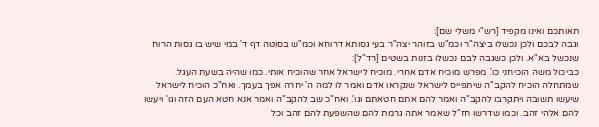תאותכם ואינו מקפיד [רש"י משלי שם]:
וגבה לבכם ולכן נכשלו ביצה"ר וכמ"ש בזוהר יצה"ר בעי גסותא דרוחא וכמ"ש בסוטה דף ד' במי שיש בו גסות הרוח שנכשל בא"א. ולכן כשגבה לבם נכשלו בזנות בשטים [רד"ל]:
כביכול משה הוכיחני כו'. מפרש מוכיח אדם אחרי. מוכיח לישראל אחר שהוכיח אותי. כמו שהיה בשעת העגל. שמתחלה הוכיח להקב"ה שיתפייס לישראל שנקראו אדם ואמר לו למה ה' יחרה אפך בעמך. ואח"כ הוכיח לישראל שיעשו תשובה ויתקרבו להקב"ה ואמר להם אתם חטאתם וגו'. ואח"כ שב להקב"ה ואמר אנא חטא העם הזה וגו' ויעשו להם אלהי זהב. וכמו שדרשו חז"ל שאמר אתה גרמת להם שהשפעת להם זהב וכל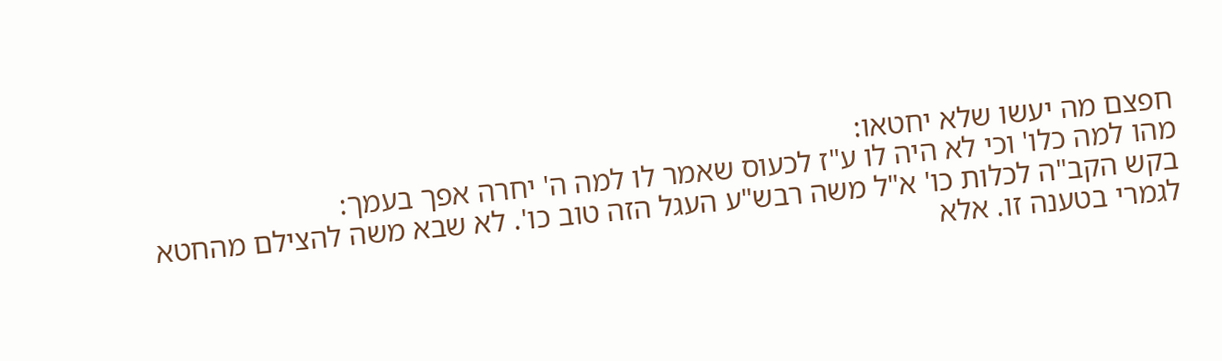חפצם מה יעשו שלא יחטאו:
מהו למה כלו' וכי לא היה לו ע"ז לכעוס שאמר לו למה ה' יחרה אפך בעמך:
בקש הקב"ה לכלות כו' א"ל משה רבש"ע העגל הזה טוב כו'. לא שבא משה להצילם מהחטא לגמרי בטענה זו. אלא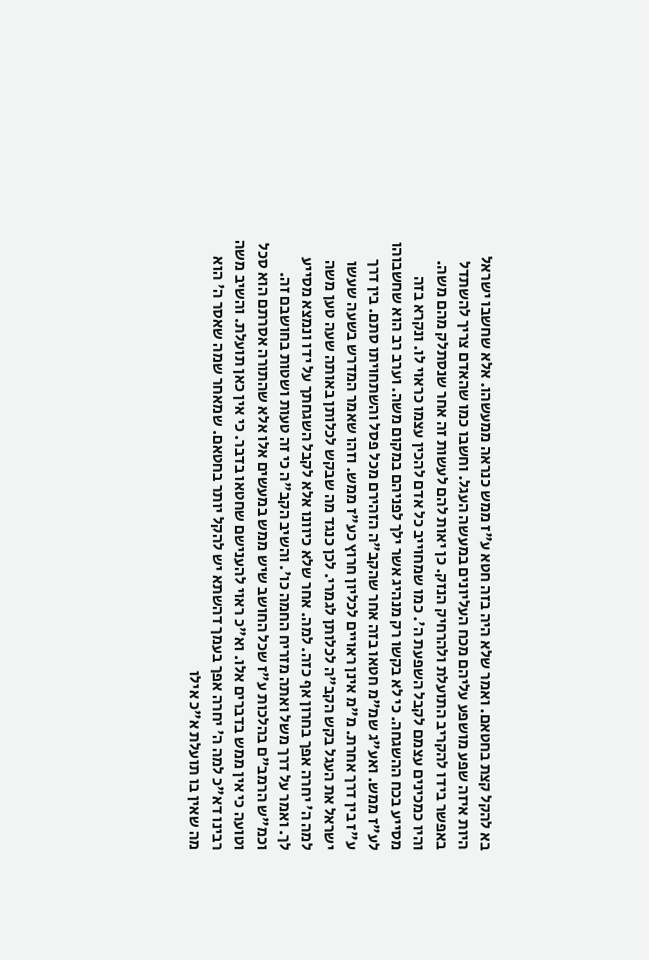בא להקל קצת בחטאם. ואמר שלא היה בזה חטא ע"ז ממש כנראה ממעשהו. אלא שחשבו ישראל היות איזה שפע מושפע עליהם מכח העליונים במעשה העגל. וחשבו כמו שהאדם צריך להשתדל באפשר בידו להקריב התועלת ולהרחיק הנזק. כן יאות להם לעשות זה אחר שנסתלק מהם משה. והיו כמכינים עצמם לקבל השפעת ה'. כמו שמחוייב כל אדם להכין עצמו כראוי לו. ונקרא בזה מסייע בכח ההשגחה. כי לא בקשו רק מנהיג אשר ילך לפניהם במקום משה. וערב רב הוא שחשבוהו לע"ז ממש. ואע"ג שמ"מ חטאו בזה אחר שהקב"ה הזהירם מכל פסל והשתחויתו סתם. בין דרך ע"ז בין דרך אחרת. מ"מ אינן ראויים לכליון חרוץ כע"ז ממש. וזהו שאמר המדרש בשעה שעשו ישראל את העגל בקש הקב"ה לכלותן לגמרי. לכן כנגד מה שבקש לכלותן באותה שעה טען משה למה ה' יחרה אפך בחרון אף כזה. למה. אחר שלא כיוונו אלא לקבל השגחתך על ידו ונמצא מסייע לך. ואמר על דרך משל ואתה מזריח החמה כו'. והשיב הקב"ה כי זה טעות ושטות בחושבם זה. וכמ"ש הרמב"ם בהלכות ע"ז שכל החושב שיש ממש במעשים אלו אלא שהתורה אסרתם הוא סכל וטועה כי אין ממש בדברים אלו. וא"כ ראוי להענישם שחטאו בדבר. כי אין כאן תועלת. והשיב משה רבינו דא"כ למה ה' יחרה אפך בעמך דהשתא יש להקל יותר בחטאם. שמאחר שמה שאסר ה' הוא מה שאין בו תועלת א"כ אילו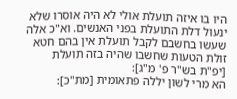היו בו איזה תועלת אולי לא היה אוסרו שלא ינעול דלת התועלת בפני האנשים. וא"כ אלה שעשו בחשבם לקבל תועלת אין בהם חטא זולת הטעות שחשבו שהיה בזה תועלת [יפ"ת בש"ר פ' מ"ג]:
הא מרי לשון יללה פתאומית [מת"כ]: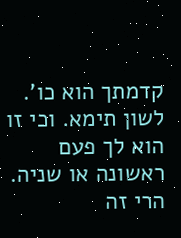קדמתך הוא כו'. לשון תימא. וכי זו הוא לך פעם ראשונה או שניה. הרי זה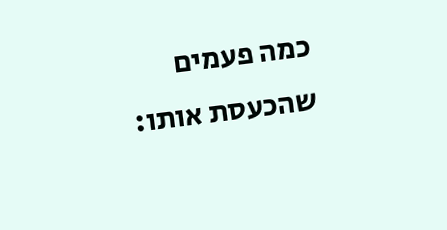כמה פעמים שהכעסת אותו: